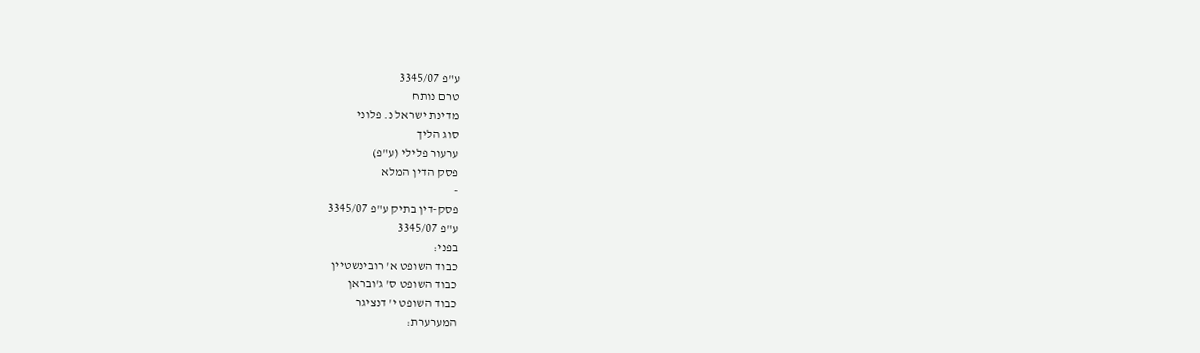ע"פ 3345/07
טרם נותח
מדינת ישראל נ. פלוני
סוג הליך
ערעור פלילי (ע"פ)
פסק הדין המלא
-
פסק-דין בתיק ע"פ 3345/07
ע"פ 3345/07
בפני:
כבוד השופט א' רובינשטיין
כבוד השופט ס' ג'ובראן
כבוד השופט י' דנציגר
המערערת: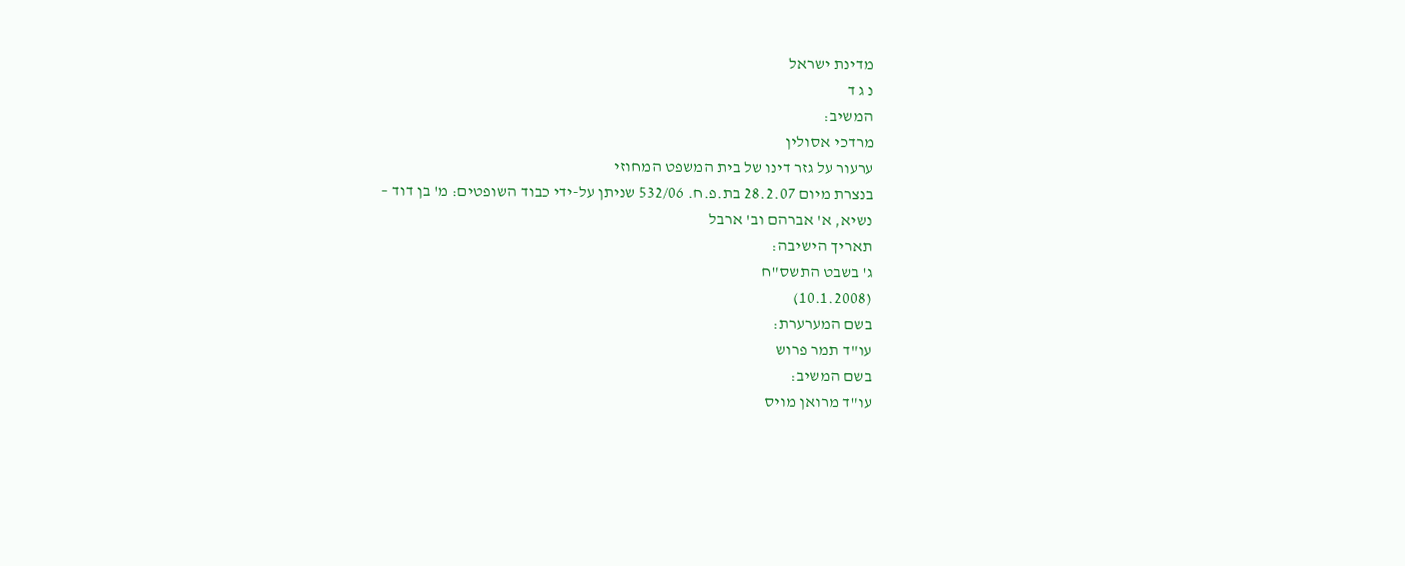מדינת ישראל
נ ג ד
המשיב:
מרדכי אסולין
ערעור על גזר דינו של בית המשפט המחוזי
בנצרת מיום 28.2.07 בת.פ.ח. 532/06 שניתן על-ידי כבוד השופטים: מ' בן דוד –
נשיא, א' אברהם וב' ארבל
תאריך הישיבה:
ג' בשבט התשס"ח
(10.1.2008)
בשם המערערת:
עו"ד תמר פרוש
בשם המשיב:
עו"ד מרואן מויס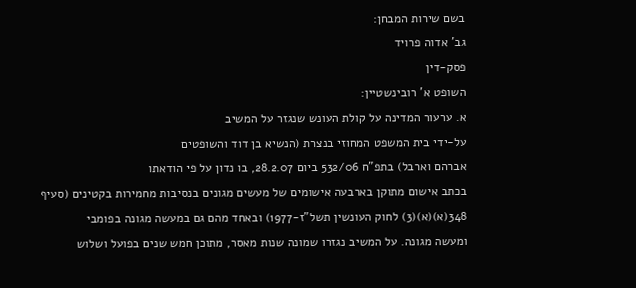בשם שירות המבחן:
גב' אדוה פרויד
פסק-דין
השופט א' רובינשטיין:
א. ערעור המדינה על קולת העונש שנגזר על המשיב
על-ידי בית המשפט המחוזי בנצרת (הנשיא בן דוד והשופטים
אברהם וארבל) בתפ"ח 532/06 ביום 28.2.07, בו נדון על פי הודאתו
בכתב אישום מתוקן בארבעה אישומים של מעשים מגונים בנסיבות מחמירות בקטינים (סעיף
348(א)(א)(3) לחוק העונשין תשל"ז-1977) ובאחד מהם גם במעשה מגונה בפומבי
ומעשה מגונה. על המשיב נגזרו שמונה שנות מאסר, מתוכן חמש שנים בפועל ושלוש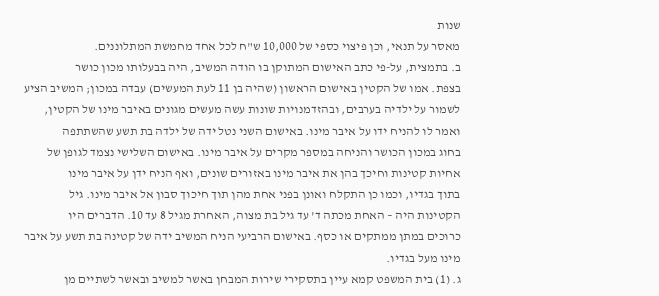שנות
מאסר על תנאי, וכן פיצוי כספי של 10,000 ש"ח לכל אחד מחמשת המתלוננים.
ב. בתמצית, על-פי כתב האישום המתוקן בו הודה המשיב, היה בבעלותו מכון כושר
בצפת. אמו של הקטין באישום הראשון (שהיה בן 11 לעת המעשים) עבדה במכון; המשיב הציע
לשמור על ילדיה בערבים, ובהזדמנויות שונות עשה מעשים מגונים באיבר מינו של הקטין,
ואמר לו להניח ידו על איבר מינו. באישום השני נטל ידה של ילדה בת תשע שהשתתפה
בחוג במכון הכושר והניחה במספר מקרים על איבר מינו. באישום השלישי נצמד לגופן של
אחיות קטינות וחיכך בהן את איבר מינו באזורים שונים, ואף הניח ידן על איבר מינו
בתוך בגדיו, וכמו כן התקלח ואונן בפני אחת מהן תוך חיכוך סבון אל איבר מינו. גיל
הקטינות היה – האחת מכתה ד' עד גיל בת מצוה, האחרת מגיל 8 עד 10. הדברים היו
כרוכים במתן ממתקים או כסף. באישום הרביעי הניח המשיב ידה של קטינה בת תשע על איבר
מינו מעל בגדיו.
ג. (1) בית המשפט קמא עיין בתסקירי שירות המבחן באשר למשיב ובאשר לשתיים מן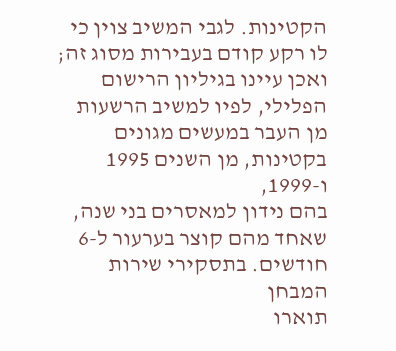הקטינות. לגבי המשיב צוין כי לו רקע קודם בעבירות מסוג זה; ואכן עיינו בגיליון הרישום
הפלילי, לפיו למשיב הרשעות מן העבר במעשים מגונים בקטינות, מן השנים 1995 ו-1999,
בהם נידון למאסרים בני שנה, שאחד מהם קוצר בערעור ל-6 חודשים. בתסקירי שירות המבחן
תוארו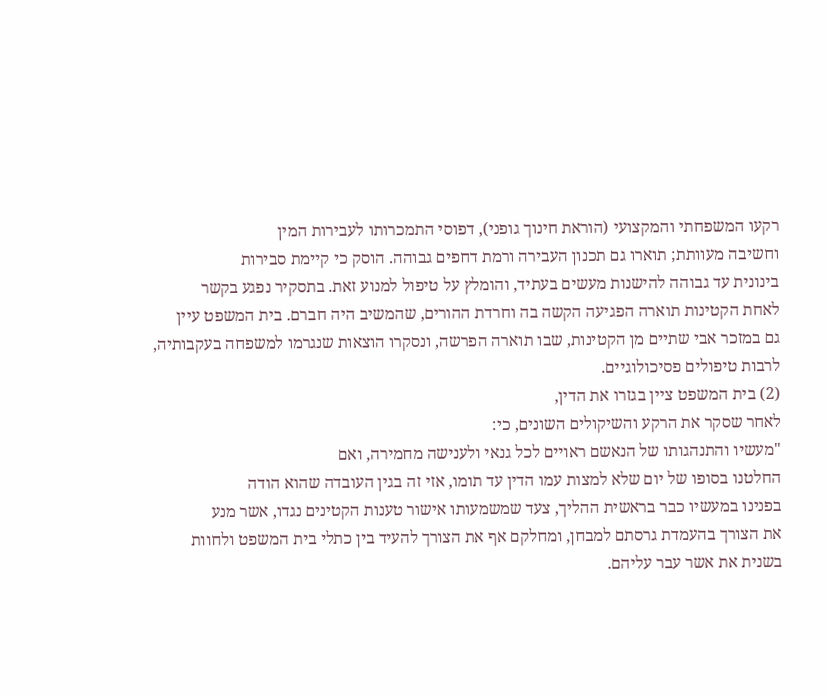רקעו המשפחתי והמקצועי (הוראת חינוך גופני), דפוסי התמכרותו לעבירות המין
וחשיבה מעוותת; תוארו גם תכנון העבירה ורמת דחפים גבוהה. הוסק כי קיימת סבירות
בינונית עד גבוהה להישנות מעשים בעתיד, והומלץ על טיפול למנוע זאת. בתסקיר נפגע בקשר
לאחת הקטינות תוארה הפגיעה הקשה בה וחרדת ההורים, שהמשיב היה חברם. בית המשפט עיין
גם במזכר אבי שתיים מן הקטינות, שבו תוארה הפרשה, ונסקרו הוצאות שנגרמו למשפחה בעקבותיה,
לרבות טיפולים פסיכולוגיים.
(2) בית המשפט ציין בגזרו את הדין,
לאחר שסקר את הרקע והשיקולים השונים, כי:
"מעשיו והתנהגותו של הנאשם ראויים לכל גנאי ולענישה מחמירה, ואם
החלטנו בסופו של יום שלא למצות עמו הדין עד תומו, אזי זה בגין העובדה שהוא הודה
בפנינו במעשיו כבר בראשית ההליך, צעד שמשמעותו אישור טענות הקטינים נגדו, אשר מנע
את הצורך בהעמדת גרסתם למבחן, ומחלקם אף את הצורך להעיד בין כתלי בית המשפט ולחוות
בשנית את אשר עבר עליהם.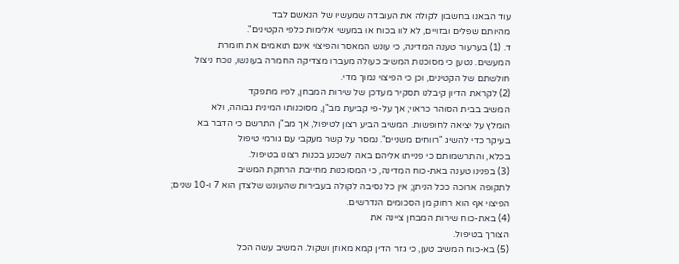עוד הבאנו בחשבון לקולה את העובדה שמעשיו של הנאשם לבד
מהיותם שפלים ובזויים, לא לוו בכוח או במעשי אלימות כלפי הקטינים".
ד. (1) בערעור טענה המדינה, כי עונש המאסר והפיצוי אינם תואמים את חומרת
המעשים. נטען כי מסוכנות המשיב כעולה מעברו מצדיקה החמרה בעונשו, נוכח ניצול
חולשתם של הקטינים, וכן כי הפיצוי נמוך מדי.
(2) לקראת הדיון קיבלנו תסקיר מעדכן של שירות המבחן, לפיו מתפקד
המשיב בבית הסוהר כראוי; אך על-פי קביעת מב"ן, מסוכנותו המינית גבוהה, ולא
הומלץ על יציאה לחופשות. המשיב הביע רצון לטיפול, אך מב"ן התרשם כי הדבר בא
בעיקר כדי להשיג "רווחים משניים". נמסר על קשר מעקבי עם גורמי טיפול
בכלא, והתרשמותם כי פנייתו אליהם באה לשכנע בכנות רצונו בטיפול.
(3) בפנינו טענה באת-כוח המדינה, כי המסוכנות מחייבת הרחקת המשיב
לתקופה ארוכה ככל הניתן; אין כל נסיבה לקולה בעבירות שהעונש שלצדן הוא 7 ו-10 שנים;
הפיצוי אף הוא רחוק מן הסכומים הנדרשים.
(4) באת-כוח שירות המבחן ציינה את
הצורך בטיפול.
(5) בא-כוח המשיב טען, כי גזר הדין קמא מאוזן ושקול. המשיב עשה הכל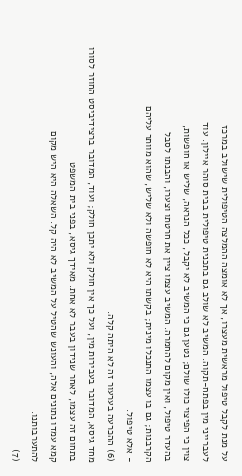על מנת לקבל טיפול מראשית מעצרו, אך לא אומצה ההמלצה הטיפולית שישולב במרכז
לעברייני מין בפתח-תקוה. המשיב לא שולב גם בתכנית טיפולית בבית סוהר איילון. עוד
צוין כי הפיצוי כולו שולם; נטען גם כי המשיב לא יקבל, ככל הנראה, שליש או חופשות,
בהעדר טיפול, ואין מקום להחמרה. המשיב עצמו ציין את חרטתו וצערו, והבנתו לסבל
הקרבנות; גם בו עצמו התנכלו מינית; בקשתו היא לא חופשה ולא שליש, שהוא מוותר עליהם
- אלא טיפול.
(6) ההכרעה בערעור זה לא היתה קלה.
מחד גיסא, המדובר בעבירות מין, ועל כך אין חולק ולא יתכן חולק; ועוד, המדובר ברצידיביסט החוזר לסורו בתחום זה עצמו, לאחר שנידון בעבר לא אחת. מאידך גיסא, בפני בית המשפט
קמא עמדו נתונים אלה, והעונש שהטיל על המשיב לא היה קל. השאלה היא היש מקום
להתערבותנו.
(7)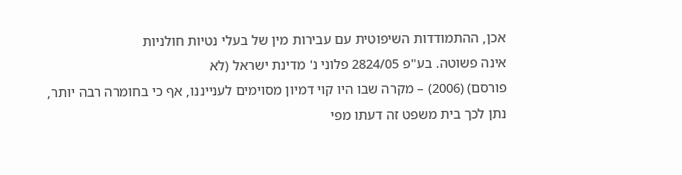אכן, ההתמודדות השיפוטית עם עבירות מין של בעלי נטיות חולניות
אינה פשוטה. בע"פ 2824/05 פלוני נ' מדינת ישראל (לא
פורסם) (2006) – מקרה שבו היו קוי דמיון מסוימים לענייננו, אף כי בחומרה רבה יותר,
נתן לכך בית משפט זה דעתו מפי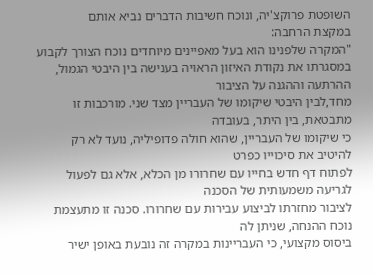השופטת פרוקצ'יה, ונוכח חשיבות הדברים נביא אותם
במקצת הרחבה:
"המקרה שלפנינו הוא בעל מאפיינים מיוחדים נוכח הצורך לקבוע
במסגרתו את נקודת האיזון הראויה בענישה בין היבטי הגמול, ההרתעה וההגנה על הציבור
מחד,לבין היבטי שיקומו של העבריין מצד שני. מורכבות זו מתבטאת, בין היתר, בעובדה
כי שיקומו של העבריין, שהוא חולה פדופיליה, נועד לא רק להיטיב את סיכוייו כפרט
לפתוח דף חדש בחייו עם שחרורו מן הכלא, אלא גם לפעול לגריעה משמעותית של הסכנה
לציבור מחזרתו לביצוע עבירות עם שחרורו. סכנה זו מתעצמת נוכח ההנחה, שניתן לה
ביסוס מקצועי, כי העבריינות במקרה זה נובעת באופן ישיר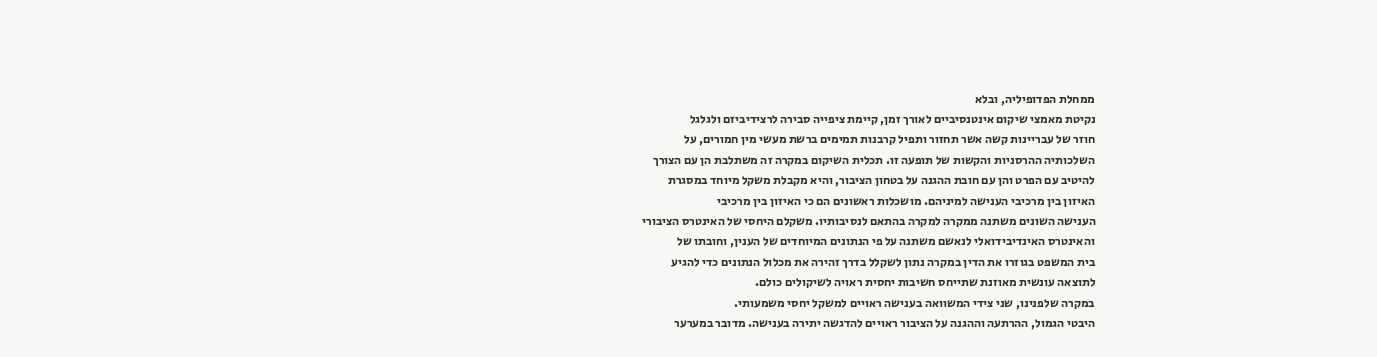ממחלת הפדופיליה, ובלא
נקיטת מאמצי שיקום אינטנסיביים לאורך זמן, קיימת ציפייה סבירה לרצידיביזם ולגלגל
חוזר של עבריינות קשה אשר תחזור ותפיל קרבנות תמימים ברשת מעשי מין חמורים, על
השלכותיה ההרסניות והקשות של תופעה זו. תכלית השיקום במקרה זה משתלבת הן עם הצורך
להיטיב עם הפרט והן עם חובת ההגנה על בטחון הציבור, והיא מקבלת משקל מיוחד במסגרת
האיזון בין מרכיבי הענישה למיניהם. מושכלות ראשונים הם כי האיזון בין מרכיבי
הענישה השונים משתנה ממקרה למקרה בהתאם לנסיבותיו. משקלם היחסי של האינטרס הציבורי
והאינטרס האינדיבידואלי לנאשם משתנה על פי הנתונים המיוחדים של הענין, וחובתו של
בית המשפט בגוזרו את הדין במקרה נתון לשקלל בדרך זהירה את מכלול הנתונים כדי להגיע
לתוצאה עונשית מאוזנת שתייחס חשיבות יחסית ראויה לשיקולים כולם.
במקרה שלפנינו, שני צידי המשוואה בענישה ראויים למשקל יחסי משמעותי.
היבטי הגמול, ההרתעה וההגנה על הציבור ראויים להדגשה יתירה בענישה. מדובר במערער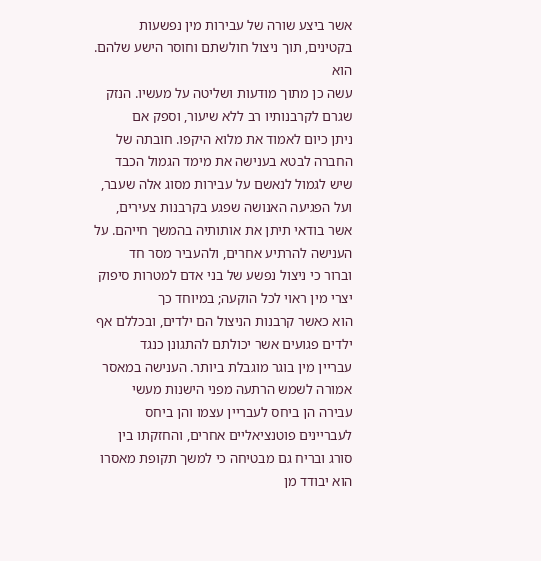אשר ביצע שורה של עבירות מין נפשעות בקטינים, תוך ניצול חולשתם וחוסר הישע שלהם. הוא
עשה כן מתוך מודעות ושליטה על מעשיו. הנזק שגרם לקרבנותיו רב ללא שיעור, וספק אם
ניתן כיום לאמוד את מלוא היקפו. חובתה של החברה לבטא בענישה את מימד הגמול הכבד
שיש לגמול לנאשם על עבירות מסוג אלה שעבר, ועל הפגיעה האנושה שפגע בקרבנות צעירים,
אשר בודאי תיתן את אותותיה בהמשך חייהם. על הענישה להרתיע אחרים, ולהעביר מסר חד
וברור כי ניצול נפשע של בני אדם למטרות סיפוק יצרי מין ראוי לכל הוקעה; במיוחד כך
הוא כאשר קרבנות הניצול הם ילדים, ובכללם אף ילדים פגועים אשר יכולתם להתגונן כנגד
עבריין מין בוגר מוגבלת ביותר. הענישה במאסר אמורה לשמש הרתעה מפני הישנות מעשי
עבירה הן ביחס לעבריין עצמו והן ביחס לעבריינים פוטנציאליים אחרים, והחזקתו בין
סורג ובריח גם מבטיחה כי למשך תקופת מאסרו הוא יבודד מן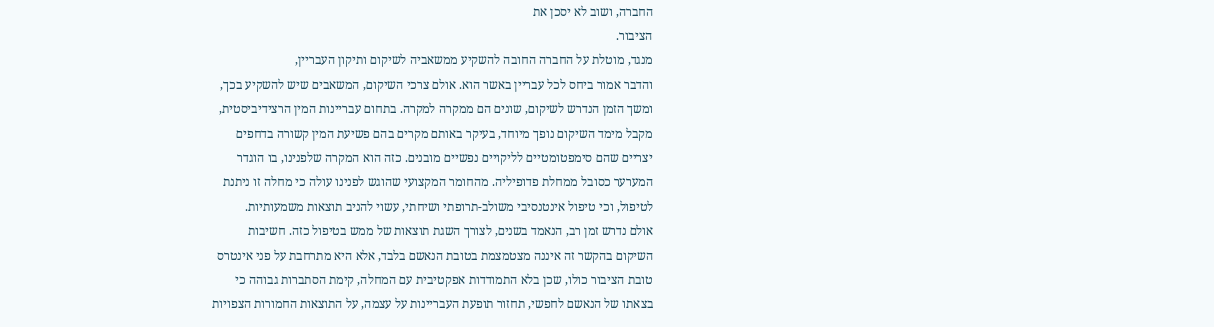החברה, ושוב לא יסכן את
הציבור.
מנגד, מוטלת על החברה החובה להשקיע ממשאביה לשיקום ותיקון העבריין,
והדבר אמור ביחס לכל עבריין באשר הוא. אולם צרכי השיקום, המשאבים שיש להשקיע בכך,
ומשך הזמן הנדרש לשיקום, שונים הם ממקרה למקרה. בתחום עבריינות המין הרצידיביסטית,
מקבל מימד השיקום נופך מיוחד, בעיקר באותם מקרים בהם פשיעת המין קשורה בדחפים
יצריים שהם סימפטומטיים לליקויים נפשיים מובנים. כזה הוא המקרה שלפנינו, בו הוגדר
המערער כסובל ממחלת פדופיליה. מהחומר המקצועי שהוגש לפנינו עולה כי מחלה זו ניתנת
לטיפול, וכי טיפול אינטנסיבי משולב-תרופתי ושיחתי, עשוי להניב תוצאות משמעותיות.
אולם נדרש זמן רב, הנאמד בשנים, לצורך השגת תוצאות של ממש בטיפול כזה. חשיבות
השיקום בהקשר זה איננה מצטמצמת בטובת הנאשם בלבד, אלא היא מתרחבת על פני אינטרס
טובת הציבור כולו, שכן בלא התמודדות אפקטיבית עם המחלה, קימת הסתברות גבוהה כי
בצאתו של הנאשם לחפשי, תחזור תופעת העבריינות על עצמה, על התוצאות החמורות הצפויות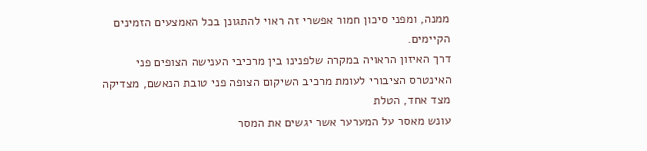ממנה, ומפני סיכון חמור אפשרי זה ראוי להתגונן בכל האמצעים הזמינים הקיימים.
דרך האיזון הראויה במקרה שלפנינו בין מרכיבי הענישה הצופים פני
האינטרס הציבורי לעומת מרכיב השיקום הצופה פני טובת הנאשם, מצדיקה מצד אחד, הטלת
עונש מאסר על המערער אשר יגשים את המסר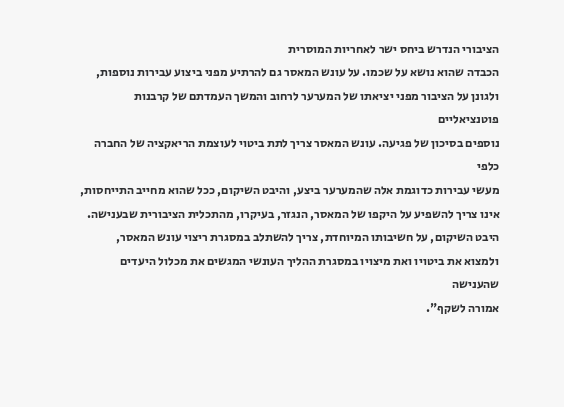הציבורי הנדרש ביחס ישר לאחריות המוסרית
הכבדה שהוא נושא על שכמו. על עונש המאסר גם להרתיע מפני ביצוע עבירות נוספות,
ולגונן על הציבור מפני יציאתו של המערער לרחוב והמשך העמדתם של קרבנות פוטנציאליים
נוספים בסיכון של פגיעה. עונש המאסר צריך לתת ביטוי לעוצמת הריאקציה של החברה כלפי
מעשי עבירות כדוגמת אלה שהמערער ביצע, והיבט השיקום, ככל שהוא מחייב התייחסות,
אינו צריך להשפיע על היקפו של המאסר, הנגזר, בעיקרו, מהתכלית הציבורית שבענישה.
היבט השיקום, על חשיבותו המיוחדת, צריך להשתלב במסגרת ריצוי עונש המאסר,
ולמצוא את ביטויו ואת מיצויו במסגרת ההליך העונשי המגשים את מכלול היעדים שהענישה
אמורה לשקף".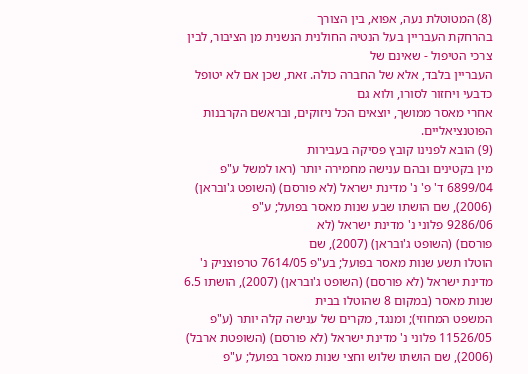(8) המטוטלת נעה, אפוא, בין הצורך
בהרחקת העבריין בעל הנטיה החולנית הנשנית מן הציבור, לבין צרכי הטיפול - שאינם של
העבריין בלבד, אלא של החברה כולה. זאת, שכן אם לא יטופל כדבעי ויחזור לסורו, ולוא גם
אחרי מאסר ממושך, יוצאים הכל ניזוקים, ובראשם הקרבנות הפוטנציאליים.
(9) הובא לפנינו קובץ פסיקה בעבירות
מין בקטינים ובהם ענישה מחמירה יותר (ראו למשל ע"פ 6899/04 ד' פ' נ' מדינת ישראל (לא פורסם) (השופט ג'ובראן) (2006), שם הושתו שבע שנות מאסר בפועל; ע"פ
9286/06 פלוני נ' מדינת ישראל (לא
פורסם) (השופט ג'ובראן) (2007), שם
הוטלו תשע שנות מאסר בפועל; בע"פ 7614/05 טרפוצניק נ' מדינת ישראל (לא פורסם) (השופט ג'ובראן) (2007), הושתו 6.5 שנות מאסר (במקום 8 שהוטלו בבית
המשפט המחוזי); ומנגד, מקרים של ענישה קלה יותר (ע"פ 11526/05 פלוני נ' מדינת ישראל (לא פורסם) (השופטת ארבל) (2006), שם הושתו שלוש וחצי שנות מאסר בפועל; ע"פ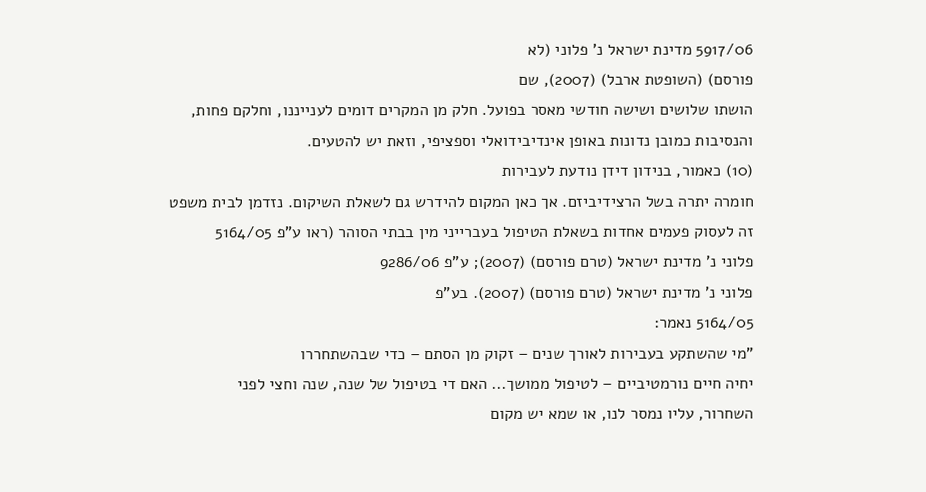5917/06 מדינת ישראל נ' פלוני (לא
פורסם) (השופטת ארבל) (2007), שם
הושתו שלושים ושישה חודשי מאסר בפועל. חלק מן המקרים דומים לענייננו, וחלקם פחות,
והנסיבות כמובן נדונות באופן אינדיבידואלי וספציפי, וזאת יש להטעים.
(10) כאמור, בנידון דידן נודעת לעבירות
חומרה יתרה בשל הרצידיביזם. אך כאן המקום להידרש גם לשאלת השיקום. נזדמן לבית משפט
זה לעסוק פעמים אחדות בשאלת הטיפול בעברייני מין בבתי הסוהר (ראו ע"פ 5164/05
פלוני נ' מדינת ישראל (טרם פורסם) (2007); ע"פ 9286/06
פלוני נ' מדינת ישראל (טרם פורסם) (2007). בע"פ
5164/05 נאמר:
"מי שהשתקע בעבירות לאורך שנים – זקוק מן הסתם – כדי שבהשתחררו
יחיה חיים נורמטיביים – לטיפול ממושך... האם די בטיפול של שנה, שנה וחצי לפני
השחרור, עליו נמסר לנו, או שמא יש מקום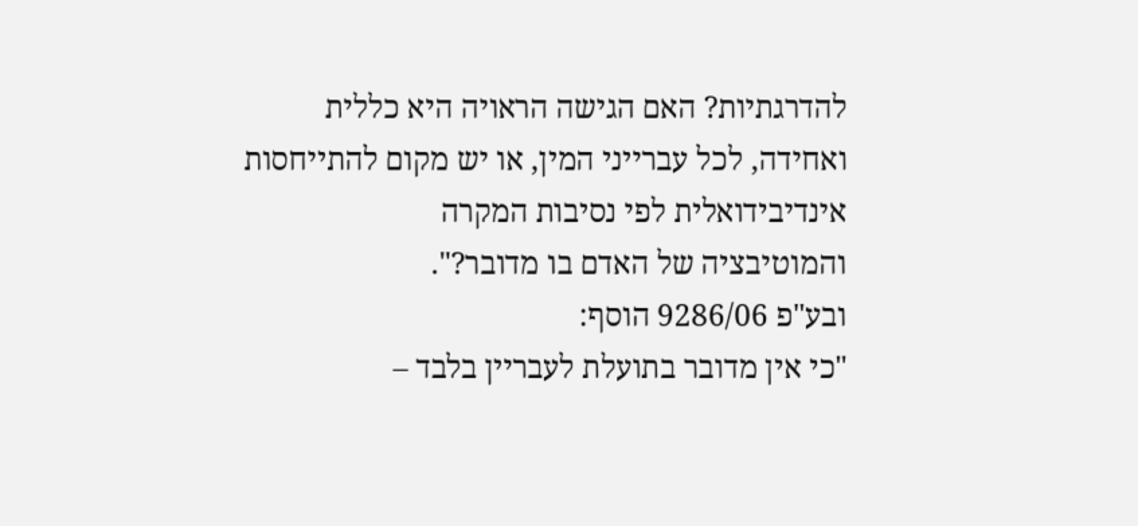להדרגתיות? האם הגישה הראויה היא כללית
ואחידה, לכל עברייני המין, או יש מקום להתייחסות אינדיבידואלית לפי נסיבות המקרה
והמוטיבציה של האדם בו מדובר?".
ובע"פ 9286/06 הוסף:
"כי אין מדובר בתועלת לעבריין בלבד –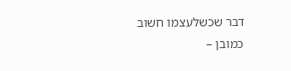דבר שכשלעצמו חשוב כמובן –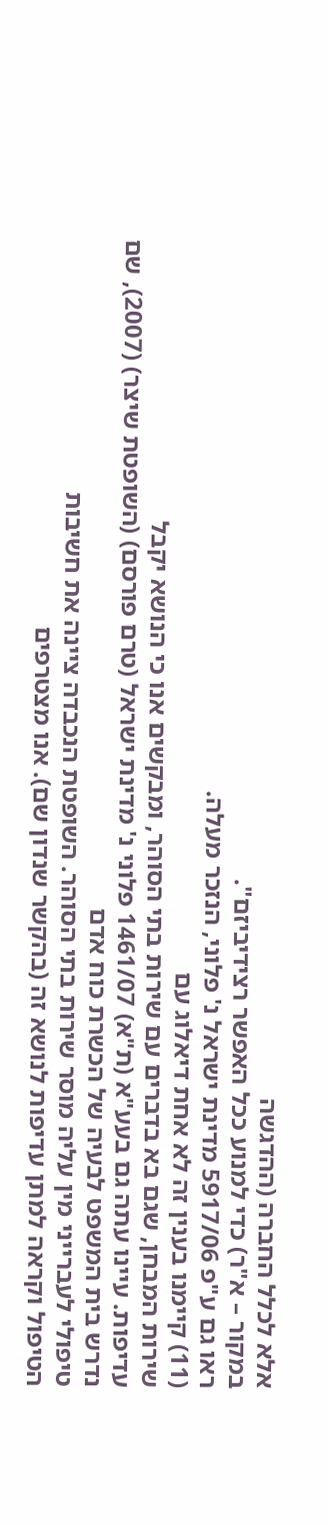אלא לכלל החברה (ההדגשה
במקור – א"ר) כדי למנוע ככל האפשר רצידיביזם".
ראו גם ע"פ 5917/06 מדינת ישראל נ' פלוני, הנזכר מעלה.
(11) קיימנו בענין זה לא אחת דיאלוג עם
שירות המבחן, שגם בא בדברים עם שירות בתי הסוהר, ומבקשים אנו כי הנושא יקבל
עדיפות. עיינו עתה גם בעע"א (ת"א) 1461/07 פלוני נ' מדינת ישראל (טרם פורסם) (השופטת שיצר) (2007), שם נדרש בית המשפט לבעיה של הכשרת כוח אדם
טיפולי לעברייני מין עליה מוסר שירות בתי הסוהר. השופטת הנכבדה ציינה את חשיבות
הטיפול וקראה למתן עדיפות לנושא זה (בהקשר שנדון שם). אנו מצטרפים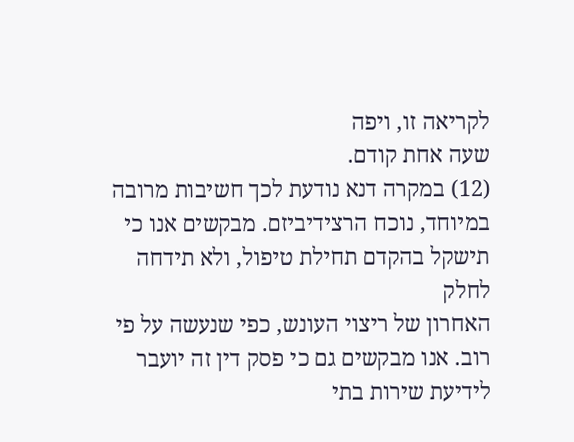לקריאה זו, ויפה
שעה אחת קודם.
(12) במקרה דנא נודעת לכך חשיבות מרובה
במיוחד, נוכח הרצידיביזם. מבקשים אנו כי תישקל בהקדם תחילת טיפול, ולא תידחה לחלק
האחרון של ריצוי העונש, כפי שנעשה על פי רוב. אנו מבקשים גם כי פסק דין זה יועבר
לידיעת שירות בתי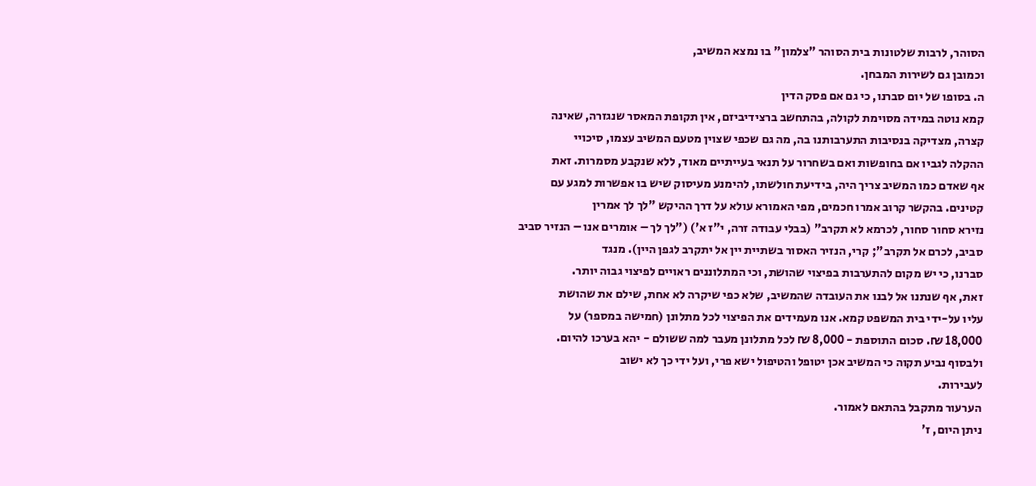הסוהר, לרבות שלטונות בית הסוהר "צלמון" בו נמצא המשיב,
וכמובן גם לשירות המבחן.
ה. בסופו של יום סברנו, כי גם אם פסק הדין
קמא נוטה במידה מסוימת לקולה, בהתחשב ברצידיביזם, אין תקופת המאסר שנגזרה, שאינה
קצרה, מצדיקה בנסיבות התערבותנו בה, מה גם שכפי שצוין מטעם המשיב עצמו, סיכויי
ההקלה לגביו אם בחופשות ואם בשחרור על תנאי בעייתיים מאוד, ללא שנקבע מסמרות. זאת
אף שאדם כמו המשיב צריך היה, בידיעת חולשתו, להימנע מעיסוק שיש בו אפשרות למגע עם
קטינים. בהקשר קרוב אמרו חכמים, מפי האמורא עולא על דרך ההיקש "לך לך אמרין
נזירא סחור סחור, לכרמא לא תקרב" (בבלי עבודה זרה, י"ז א') ("לך לך – אומרים אנו – הנזיר סביב
סביב, לכרם אל תקרב"; קרי, הנזיר האסור בשתיית יין אל יתקרב לגפן היין). מנגד
סברנו, כי יש מקום להתערבות בפיצוי שהושת, וכי המתלוננים ראויים לפיצוי גבוה יותר.
זאת, אף שנתנו אל לבנו את העובדה שהמשיב, שלא כפי שיקרה לא אחת, שילם את שהושת
עליו על-ידי בית המשפט קמא. אנו מעמידים את הפיצוי לכל מתלונן (חמישה במספר) על
18,000 ₪. סכום התוספת - 8,000 ₪ לכל מתלונן מעבר למה ששולם - יהא בערכו להיום.
ולבסוף נביע תקוה כי המשיב אכן יטופל והטיפול ישא פרי, ועל ידי כך לא ישוב
לעבירות.
הערעור מתקבל בהתאם לאמור.
ניתן היום, ז'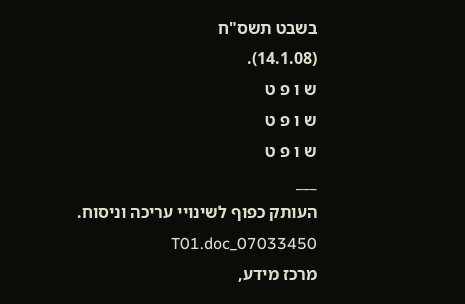בשבט תשס"ח
(14.1.08).
ש ו פ ט
ש ו פ ט
ש ו פ ט
___
העותק כפוף לשינויי עריכה וניסוח. 07033450_T01.doc
מרכז מידע,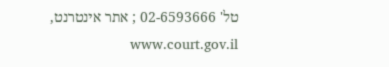טל' 02-6593666 ; אתר אינטרנט, www.court.gov.il